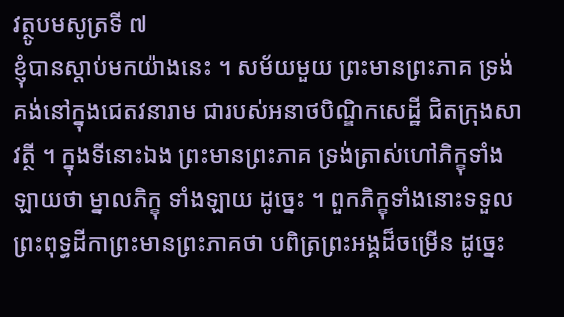វត្ថូបមសូត្រទី ៧
ខ្ញុំបានស្តាប់មកយ៉ាងនេះ ។ សម័យមួយ ព្រះមានព្រះភាគ ទ្រង់គង់នៅក្នុងជេតវនារាម ជារបស់អនាថបិណ្ឌិកសេដ្ឋី ជិតក្រុងសាវត្ថី ។ ក្នុងទីនោះឯង ព្រះមានព្រះភាគ ទ្រង់ត្រាស់ហៅភិក្ខុទាំងឡាយថា ម្នាលភិក្ខុ ទាំងឡាយ ដូច្នេះ ។ ពួកភិក្ខុទាំងនោះទទួលព្រះពុទ្ធដីកាព្រះមានព្រះភាគថា បពិត្រព្រះអង្គដ៏ចម្រើន ដូច្នេះ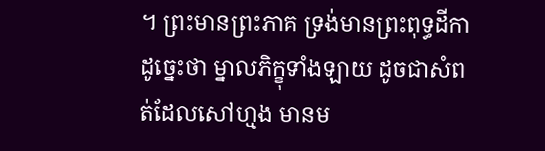។ ព្រះមានព្រះភាគ ទ្រង់មានព្រះពុទ្ធដីកាដូច្នេះថា ម្នាលភិក្ខុទាំងឡាយ ដូចជាសំពត់ដែលសៅហ្មង មានម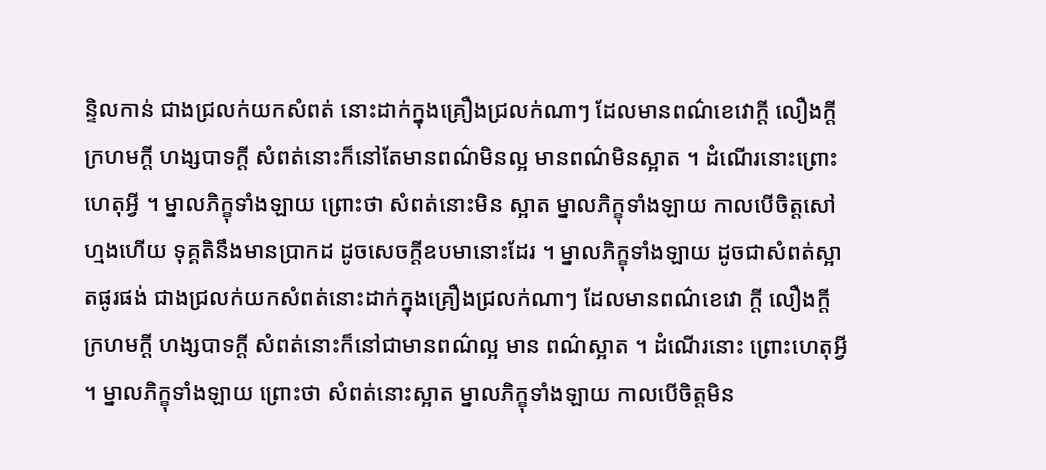ន្ទិលកាន់ ជាងជ្រលក់យកសំពត់ នោះដាក់ក្នុងគ្រឿងជ្រលក់ណាៗ ដែលមានពណ៌ខេវោក្តី លឿងក្តី ក្រហមក្តី ហង្សបាទក្តី សំពត់នោះក៏នៅតែមានពណ៌មិនល្អ មានពណ៌មិនស្អាត ។ ដំណើរនោះព្រោះហេតុអ្វី ។ ម្នាលភិក្ខុទាំងឡាយ ព្រោះថា សំពត់នោះមិន ស្អាត ម្នាលភិក្ខុទាំងឡាយ កាលបើចិត្តសៅហ្មងហើយ ទុគ្គតិនឹងមានប្រាកដ ដូចសេចក្តីឧបមានោះដែរ ។ ម្នាលភិក្ខុទាំងឡាយ ដូចជាសំពត់ស្អាតផូរផង់ ជាងជ្រលក់យកសំពត់នោះដាក់ក្នុងគ្រឿងជ្រលក់ណាៗ ដែលមានពណ៌ខេវោ ក្តី លឿងក្តី ក្រហមក្តី ហង្សបាទក្តី សំពត់នោះក៏នៅជាមានពណ៌ល្អ មាន ពណ៌ស្អាត ។ ដំណើរនោះ ព្រោះហេតុអ្វី ។ ម្នាលភិក្ខុទាំងឡាយ ព្រោះថា សំពត់នោះស្អាត ម្នាលភិក្ខុទាំងឡាយ កាលបើចិត្តមិន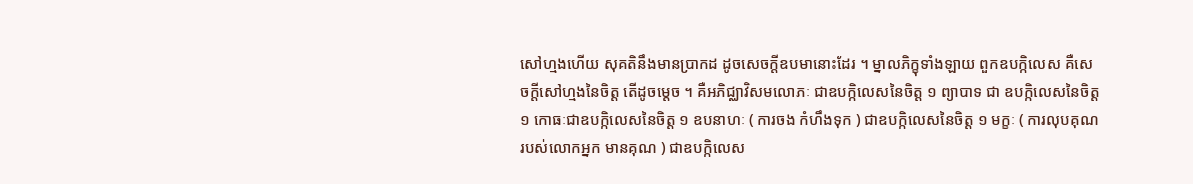សៅហ្មងហើយ សុគតិនឹងមានប្រាកដ ដូចសេចក្តីឧបមានោះដែរ ។ ម្នាលភិក្ខុទាំងឡាយ ពួកឧបក្កិលេស គឺសេចក្តីសៅហ្មងនៃចិត្ត តើដូចម្តេច ។ គឺអភិជ្ឈាវិសមលោភៈ ជាឧបក្កិលេសនៃចិត្ត ១ ព្យាបាទ ជា ឧបក្កិលេសនៃចិត្ត ១ កោធៈជាឧបក្កិលេសនៃចិត្ត ១ ឧបនាហៈ ( ការចង កំហឹងទុក ) ជាឧបក្កិលេសនៃចិត្ត ១ មក្ខៈ ( ការលុបគុណរបស់លោកអ្នក មានគុណ ) ជាឧបក្កិលេស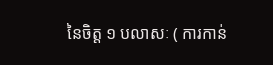នៃចិត្ត ១ បលាសៈ ( ការកាន់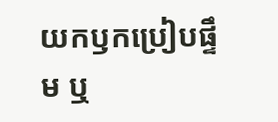យកឫកប្រៀបផ្ទឹម ឬ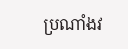ប្រណាំងវ